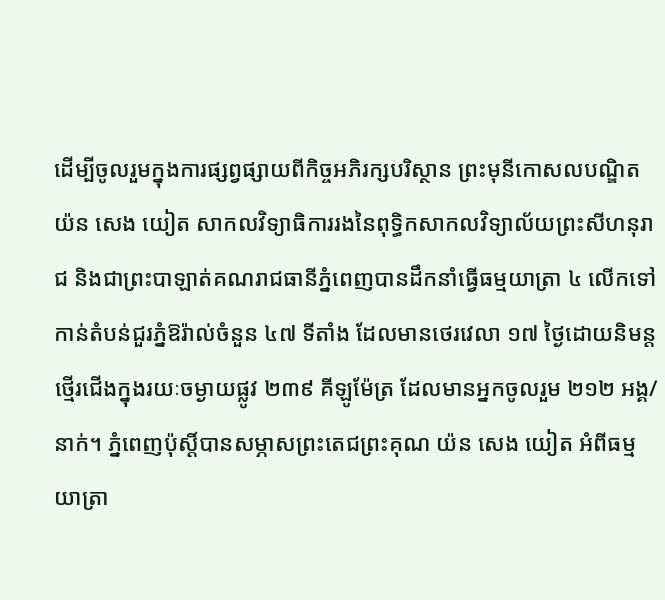ដើម្បីចូលរួមក្នុងការផ្សព្វផ្សាយពីកិច្ចអភិរក្សបរិស្ថាន ព្រះមុនីកោសលបណ្ឌិត យ៉ន សេង យៀត សាកលវិទ្យាធិការរងនៃពុទ្ធិកសាកលវិទ្យាល័យព្រះសីហនុរាជ និងជាព្រះបាឡាត់គណរាជធានីភ្នំពេញបានដឹកនាំធ្វើធម្មយាត្រា ៤ លើកទៅកាន់តំបន់ជួរភ្នំឱរ៉ាល់ចំនួន ៤៧ ទីតាំង ដែលមានថេរវេលា ១៧ ថ្ងៃដោយនិមន្តថ្មើរជើងក្នុងរយៈចម្ងាយផ្លូវ ២៣៩ គីឡូម៉ែត្រ ដែលមានអ្នកចូលរួម ២១២ អង្គ/នាក់។ ភ្នំពេញប៉ុស្តិ៍បានសម្ភាសព្រះតេជព្រះគុណ យ៉ន សេង យៀត អំពីធម្មយាត្រា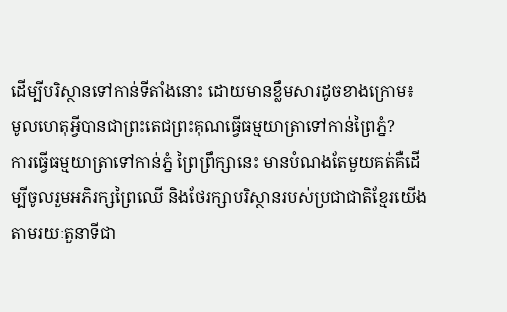ដើម្បីបរិស្ថានទៅកាន់ទីតាំងនោះ ដោយមានខ្លឹមសារដូចខាងក្រោម៖
មូលហេតុអ្វីបានជាព្រះតេជព្រះគុណធ្វើធម្មយាត្រាទៅកាន់ព្រៃភ្នំ?
ការធ្វើធម្មយាត្រាទៅកាន់ភ្នំ ព្រៃព្រឹក្សានេះ មានបំណងតែមួយគត់គឺដើម្បីចូលរួមអភិរក្សព្រៃឈើ និងថែរក្សាបរិស្ថានរបស់ប្រជាជាតិខ្មែរយើងតាមរយៈតួនាទីជា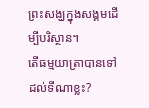ព្រះសង្ឃក្នុងសង្គមដើម្បីបរិស្ថាន។
តើធម្មយាត្រាបានទៅដល់ទីណាខ្លះ?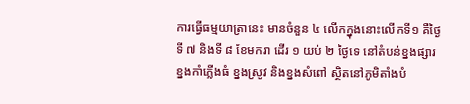ការធ្វើធម្មយាត្រានេះ មានចំនួន ៤ លើកក្នុងនោះលើកទី១ គឺថ្ងៃទី ៧ និងទី ៨ ខែមករា ដើរ ១ យប់ ២ ថ្ងៃទេ នៅតំបន់ខ្នងផ្សារ ខ្នងកាំភ្លើងធំ ខ្នងស្រូវ និងខ្នងសំពៅ ស្ថិតនៅភូមិតាំងបំ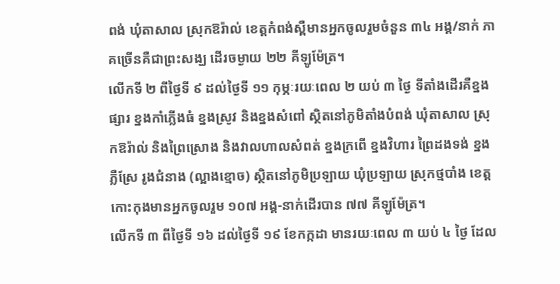ពង់ ឃុំតាសាល ស្រុកឱរ៉ាល់ ខេត្តកំពង់ស្ពឺមានអ្នកចូលរួមចំនួន ៣៤ អង្គ/នាក់ ភាគច្រើនគឺជាព្រះសង្ឃ ដើរចម្ងាយ ២២ គីឡូម៉ែត្រ។
លើកទី ២ ពីថ្ងៃទី ៩ ដល់ថ្ងៃទី ១១ កុម្ភៈរយៈពេល ២ យប់ ៣ ថ្ងៃ ទីតាំងដើរគឺខ្នងផ្សារ ខ្នងកាំភ្លើងធំ ខ្នងស្រូវ និងខ្នងសំពៅ ស្ថិតនៅភូមិតាំងបំពង់ ឃុំតាសាល ស្រុកឱរ៉ាល់ និងព្រៃស្រោង និងវាលហាលសំពត់ ខ្នងក្រពើ ខ្នងវិហារ ព្រៃដងទង់ ខ្នងភ្លឺស្រែ រូងជំនាង (ល្អាងខ្មោច) ស្ថិតនៅភូមិប្រឡាយ ឃុំប្រឡាយ ស្រុកថ្មបាំង ខេត្តកោះកុងមានអ្នកចូលរួម ១០៧ អង្គ-នាក់ដើរបាន ៧៧ គីឡូម៉ែត្រ។
លើកទី ៣ ពីថ្ងៃទី ១៦ ដល់ថ្ងៃទី ១៩ ខែកក្កដា មានរយៈពេល ៣ យប់ ៤ ថ្ងៃ ដែល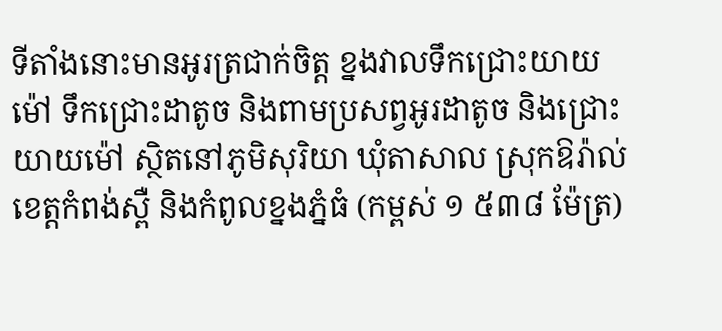ទីតាំងនោះមានអូរត្រជាក់ចិត្ត ខ្នងវាលទឹកជ្រោះយាយម៉ៅ ទឹកជ្រោះដាតូច និងពាមប្រសព្វអូរដាតូច និងជ្រោះយាយម៉ៅ ស្ថិតនៅភូមិសុរិយា ឃុំតាសាល ស្រុកឱរ៉ាល់ ខេត្តកំពង់ស្ពឺ និងកំពូលខ្នងភ្នំធំ (កម្ពស់ ១ ៥៣៨ ម៉ែត្រ)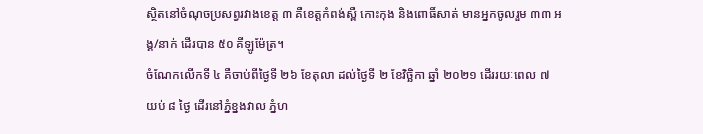ស្ថិតនៅចំណុចប្រសព្វរវាងខេត្ត ៣ គឺខេត្តកំពង់ស្ពឺ កោះកុង និងពោធិ៍សាត់ មានអ្នកចូលរួម ៣៣ អង្គ/នាក់ ដើរបាន ៥០ គីឡូម៉ែត្រ។
ចំណែកលើកទី ៤ គឺចាប់ពីថ្ងៃទី ២៦ ខែតុលា ដល់ថ្ងៃទី ២ ខែវិច្ឆិកា ឆ្នាំ ២០២១ ដើររយៈពេល ៧ យប់ ៨ ថ្ងៃ ដើរនៅភ្នំខ្នងវាល ភ្នំហ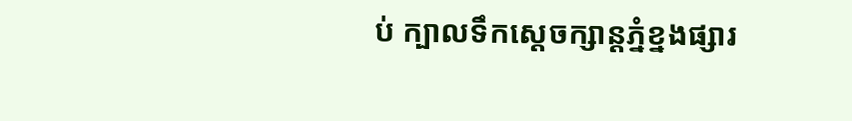ប់ ក្បាលទឹកស្តេចក្សាន្តភ្នំខ្នងផ្សារ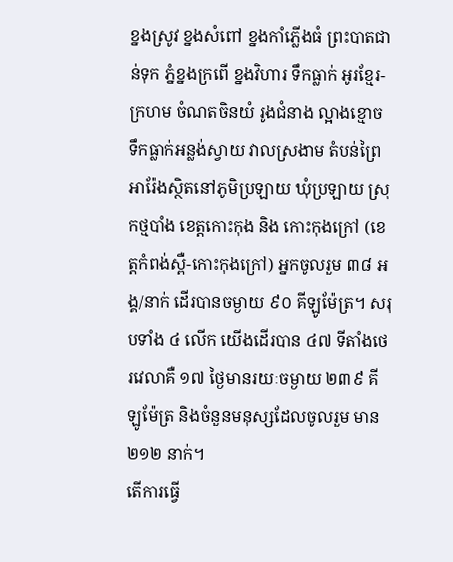ខ្នងស្រូវ ខ្នងសំពៅ ខ្នងកាំភ្លើងធំ ព្រះបាតជាន់ទុក ភ្នំខ្នងក្រពើ ខ្នងវិហារ ទឹកធ្លាក់ អូរខ្មែរ-ក្រហម ចំណតចិនយំ រូងជំនាង ល្អាងខ្មោច ទឹកធ្លាក់អន្លង់ស្វាយ វាលស្រងាម តំបន់ព្រៃអារ៉ែងស្ថិតនៅភូមិប្រឡាយ ឃុំប្រឡាយ ស្រុកថ្មបាំង ខេត្តកោះកុង និង កោះកុងក្រៅ (ខេត្តកំពង់ស្ពឺ-កោះកុងក្រៅ) អ្នកចូលរួម ៣៨ អង្គ/នាក់ ដើរបានចម្ងាយ ៩០ គីឡូម៉ែត្រ។ សរុបទាំង ៤ លើក យើងដើរបាន ៤៧ ទីតាំងថេរវេលាគឺ ១៧ ថ្ងៃមានរយៈចម្ងាយ ២៣៩ គីឡូម៉ែត្រ និងចំនួនមនុស្សដែលចូលរួម មាន ២១២ នាក់។
តើការធ្វើ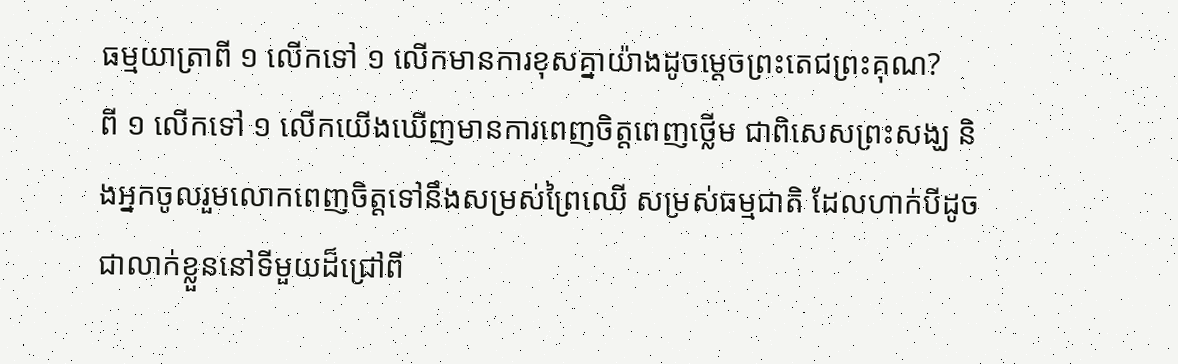ធម្មយាត្រាពី ១ លើកទៅ ១ លើកមានការខុសគ្នាយ៉ាងដូចម្តេចព្រះតេជព្រះគុណ?
ពី ១ លើកទៅ ១ លើកយើងឃើញមានការពេញចិត្តពេញថ្លើម ជាពិសេសព្រះសង្ឃ និងអ្នកចូលរួមលោកពេញចិត្តទៅនឹងសម្រស់ព្រៃឈើ សម្រស់ធម្មជាតិ ដែលហាក់បីដូចជាលាក់ខ្លួននៅទីមួយដ៏ជ្រៅពី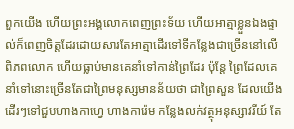ពួកយើង ហើយព្រះអង្គលោកពេញព្រះទ័យ ហើយអាត្មាខ្លួនឯងផ្ទាល់ក៏ពេញចិត្តដែរដោយសារតែអាត្មាដើរទៅទីកន្លែងជាច្រើននៅលើពិភពលោក ហើយធ្លាប់មានគេនាំទៅកាន់ព្រៃដែរ ប៉ុន្តែ ព្រៃដែលគេនាំទៅនោះច្រើនតែជាព្រៃមនុស្សមានន័យថា ជាព្រៃសួន ដែលយើងដើរៗទៅជួបហាងកាហ្វេ ហាងការ៉េម កន្លែងលក់វត្ថុអនុស្សាវរីយ៍ តែ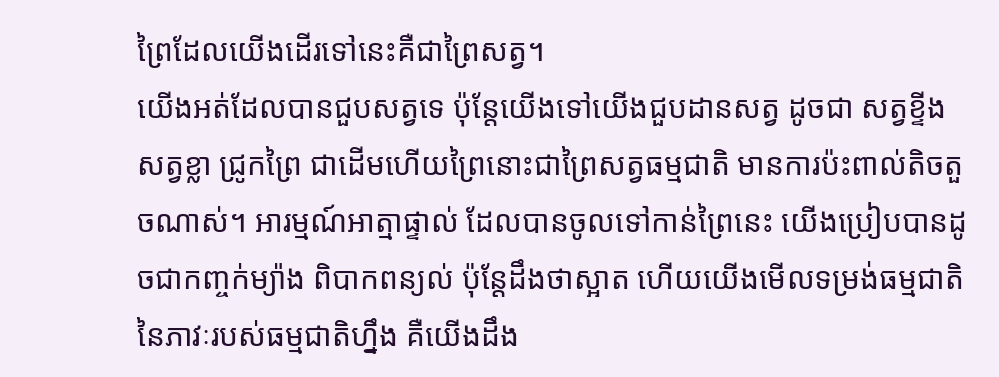ព្រៃដែលយើងដើរទៅនេះគឺជាព្រៃសត្វ។
យើងអត់ដែលបានជួបសត្វទេ ប៉ុន្តែយើងទៅយើងជួបដានសត្វ ដូចជា សត្វខ្ទីង សត្វខ្លា ជ្រូកព្រៃ ជាដើមហើយព្រៃនោះជាព្រៃសត្វធម្មជាតិ មានការប៉ះពាល់តិចតួចណាស់។ អារម្មណ៍អាត្មាផ្ទាល់ ដែលបានចូលទៅកាន់ព្រៃនេះ យើងប្រៀបបានដូចជាកញ្ចក់ម្យ៉ាង ពិបាកពន្យល់ ប៉ុន្តែដឹងថាស្អាត ហើយយើងមើលទម្រង់ធម្មជាតិនៃភាវៈរបស់ធម្មជាតិហ្នឹង គឺយើងដឹង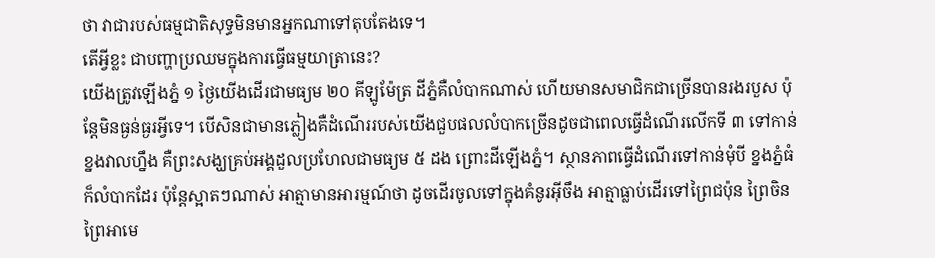ថា វាជារបស់ធម្មជាតិសុទ្ធមិនមានអ្នកណាទៅតុបតែងទេ។
តើអ្វីខ្លះ ជាបញ្ហាប្រឈមក្នុងការធ្វើធម្មយាត្រានេះ?
យើងត្រូវឡើងភ្នំ ១ ថ្ងៃយើងដើរជាមធ្យម ២០ គីឡូម៉ែត្រ ដីភ្នំគឺលំបាកណាស់ ហើយមានសមាជិកជាច្រើនបានរងរបួស ប៉ុន្តែមិនធ្ងន់ធ្ងរអ្វីទេ។ បើសិនជាមានភ្លៀងគឺដំណើររបស់យើងជួបផលលំបាកច្រើនដូចជាពេលធ្វើដំណើរលើកទី ៣ ទៅកាន់ខ្នងវាលហ្នឹង គឺព្រះសង្ឃគ្រប់អង្គដួលប្រហែលជាមធ្យម ៥ ដង ព្រោះដីឡើងភ្នំ។ ស្ថានភាពធ្វើដំណើរទៅកាន់មុំបី ខ្នងភ្នំធំក៏លំបាកដែរ ប៉ុន្តែស្អាតៗណាស់ អាត្មាមានអារម្មណ៍ថា ដូចដើរចូលទៅក្នុងគំនូរអ៊ីចឹង អាត្មាធ្លាប់ដើរទៅព្រៃជប៉ុន ព្រៃចិន ព្រៃអាមេ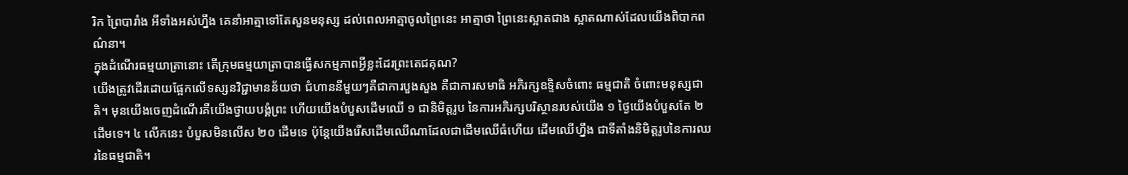រិក ព្រៃបារាំង អីទាំងអស់ហ្នឹង គេនាំអាត្មាទៅតែសួនមនុស្ស ដល់ពេលអាត្មាចូលព្រៃនេះ អាត្មាថា ព្រៃនេះស្អាតជាង ស្អាតណាស់ដែលយើងពិបាកពណ៌នា។
ក្នុងដំណើរធម្មយាត្រានោះ តើក្រុមធម្មយាត្រាបានធ្វើសកម្មភាពអ្វីខ្លះដែរព្រះតេជគុណ?
យើងត្រូវដើរដោយផ្អែកលើទស្សនវិជ្ជាមានន័យថា ជំហាននីមួយៗគឺជាការបួងសួង គឺជាការសមាធិ អភិរក្សឧទ្ទិសចំពោះ ធម្មជាតិ ចំពោះមនុស្សជាតិ។ មុនយើងចេញដំណើរគឺយើងថ្វាយបង្គំព្រះ ហើយយើងបំបួសដើមឈើ ១ ជានិមិត្តរូប នៃការអភិរក្សបរិស្ថានរបស់យើង ១ ថ្ងៃយើងបំបួសតែ ២ ដើមទេ។ ៤ លើកនេះ បំបួសមិនលើស ២០ ដើមទេ ប៉ុន្តែយើងរើសដើមឈើណាដែលជាដើមឈើធំហើយ ដើមឈើហ្នឹង ជាទីតាំងនិមិត្តរូបនៃការឈរនៃធម្មជាតិ។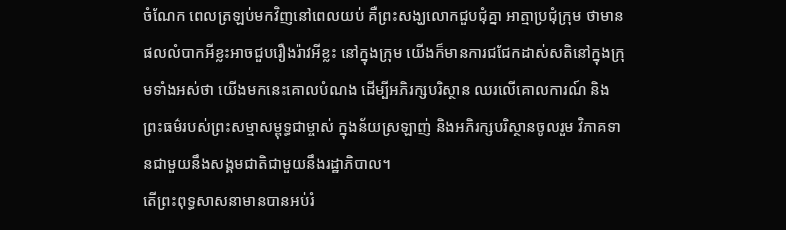ចំណែក ពេលត្រឡប់មកវិញនៅពេលយប់ គឺព្រះសង្ឃលោកជួបជុំគ្នា អាត្មាប្រជុំក្រុម ថាមានផលលំបាកអីខ្លះអាចជួបរឿងរ៉ាវអីខ្លះ នៅក្នុងក្រុម យើងក៏មានការជជែកដាស់សតិនៅក្នុងក្រុមទាំងអស់ថា យើងមកនេះគោលបំណង ដើម្បីអភិរក្សបរិស្ថាន ឈរលើគោលការណ៍ និងព្រះធម៌របស់ព្រះសម្មាសម្ពុទ្ធជាម្ចាស់ ក្នុងន័យស្រឡាញ់ និងអភិរក្សបរិស្ថានចូលរួម វិភាគទានជាមួយនឹងសង្គមជាតិជាមួយនឹងរដ្ឋាភិបាល។
តើព្រះពុទ្ធសាសនាមានបានអប់រំ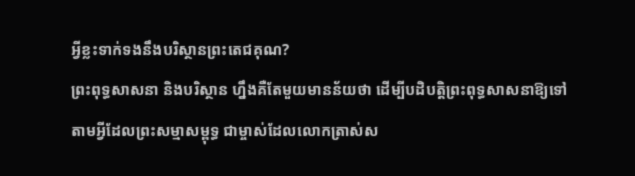អ្វីខ្លះទាក់ទងនឹងបរិស្ថានព្រះតេជគុណ?
ព្រះពុទ្ធសាសនា និងបរិស្ថាន ហ្នឹងគឺតែមួយមានន័យថា ដើម្បីបដិបត្តិព្រះពុទ្ធសាសនាឱ្យទៅតាមអ្វីដែលព្រះសម្មាសម្ពុទ្ធ ជាម្ចាស់ដែលលោកត្រាស់ស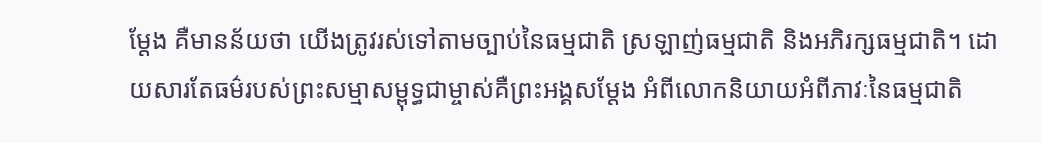ម្តែង គឺមានន័យថា យើងត្រូវរស់ទៅតាមច្បាប់នៃធម្មជាតិ ស្រឡាញ់ធម្មជាតិ និងអភិរក្សធម្មជាតិ។ ដោយសារតែធម៌របស់ព្រះសម្មាសម្ពុទ្ធជាម្ចាស់គឺព្រះអង្គសម្តែង អំពីលោកនិយាយអំពីភាវៈនៃធម្មជាតិ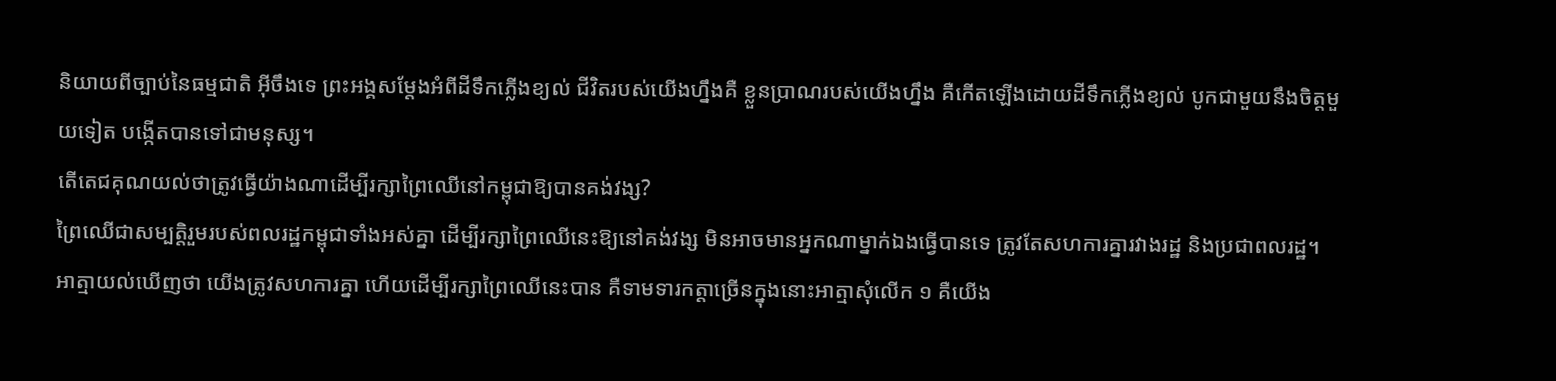និយាយពីច្បាប់នៃធម្មជាតិ អ៊ីចឹងទេ ព្រះអង្គសម្តែងអំពីដីទឹកភ្លើងខ្យល់ ជីវិតរបស់យើងហ្នឹងគឺ ខ្លួនប្រាណរបស់យើងហ្នឹង គឺកើតឡើងដោយដីទឹកភ្លើងខ្យល់ បូកជាមួយនឹងចិត្តមួយទៀត បង្កើតបានទៅជាមនុស្ស។
តើតេជគុណយល់ថាត្រូវធ្វើយ៉ាងណាដើម្បីរក្សាព្រៃឈើនៅកម្ពុជាឱ្យបានគង់វង្ស?
ព្រៃឈើជាសម្បត្តិរួមរបស់ពលរដ្ឋកម្ពុជាទាំងអស់គ្នា ដើម្បីរក្សាព្រៃឈើនេះឱ្យនៅគង់វង្ស មិនអាចមានអ្នកណាម្នាក់ឯងធ្វើបានទេ ត្រូវតែសហការគ្នារវាងរដ្ឋ និងប្រជាពលរដ្ឋ។ អាត្មាយល់ឃើញថា យើងត្រូវសហការគ្នា ហើយដើម្បីរក្សាព្រៃឈើនេះបាន គឺទាមទារកត្តាច្រើនក្នុងនោះអាត្មាសុំលើក ១ គឺយើង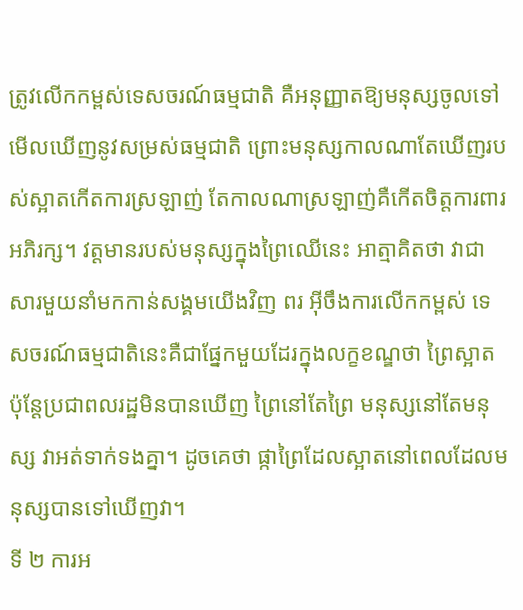ត្រូវលើកកម្ពស់ទេសចរណ៍ធម្មជាតិ គឺអនុញ្ញាតឱ្យមនុស្សចូលទៅមើលឃើញនូវសម្រស់ធម្មជាតិ ព្រោះមនុស្សកាលណាតែឃើញរបស់ស្អាតកើតការស្រឡាញ់ តែកាលណាស្រឡាញ់គឺកើតចិត្តការពារ អភិរក្ស។ វត្តមានរបស់មនុស្សក្នុងព្រៃឈើនេះ អាត្មាគិតថា វាជាសារមួយនាំមកកាន់សង្គមយើងវិញ ពរ អ៊ីចឹងការលើកកម្ពស់ ទេសចរណ៍ធម្មជាតិនេះគឺជាផ្នែកមួយដែរក្នុងលក្ខខណ្ឌថា ព្រៃស្អាត ប៉ុន្តែប្រជាពលរដ្ឋមិនបានឃើញ ព្រៃនៅតែព្រៃ មនុស្សនៅតែមនុស្ស វាអត់ទាក់ទងគ្នា។ ដូចគេថា ផ្កាព្រៃដែលស្អាតនៅពេលដែលមនុស្សបានទៅឃើញវា។
ទី ២ ការអ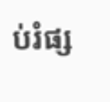ប់រំផ្ស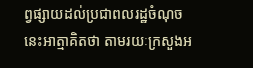ព្វផ្សាយដល់ប្រជាពលរដ្ឋចំណុចនេះអាត្មាគិតថា តាមរយៈក្រសួងអ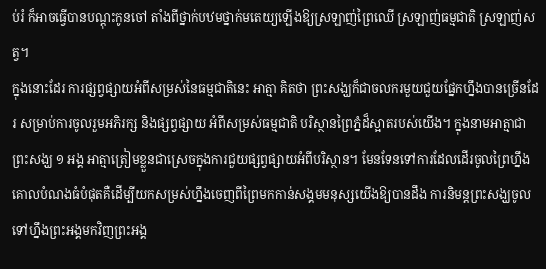ប់រំ ក៏អាចធ្វើបានបណ្តុះកូនចៅ តាំងពីថ្នាក់បឋមថ្នាក់មតេយ្យឡើងឱ្យស្រឡាញ់ព្រៃឈើ ស្រឡាញ់ធម្មជាតិ ស្រឡាញ់សត្វ។
ក្នុងនោះដែរ ការផ្សព្វផ្សាយអំពីសម្រស់នៃធម្មជាតិនេះ អាត្មា គិតថា ព្រះសង្ឃក៏ជាចលករមួយជួយផ្នែកហ្នឹងបានច្រើនដែរ សម្រាប់ការចូលរួមអភិរក្ស និងផ្សព្វផ្សាយ អំពីសម្រស់ធម្មជាតិ បរិស្ថានព្រៃភ្នំដ៏ស្អាតរបស់យើង។ ក្នុងនាមអាត្មាជាព្រះសង្ឃ ១ អង្គ អាត្មាត្រៀមខ្លួនជាស្រេចក្នុងការជួយផ្សព្វផ្សាយអំពីបរិស្ថាន។ មែនទែនទៅការដែលដើរចូលព្រៃហ្នឹង គោលបំណងធំបំផុតគឺដើម្បីយកសម្រស់ហ្នឹងចេញពីព្រៃមកកាន់សង្គមមនុស្សយើងឱ្យបានដឹង ការនិមន្តព្រះសង្ឃចូលទៅហ្នឹងព្រះអង្គមកវិញព្រះអង្គ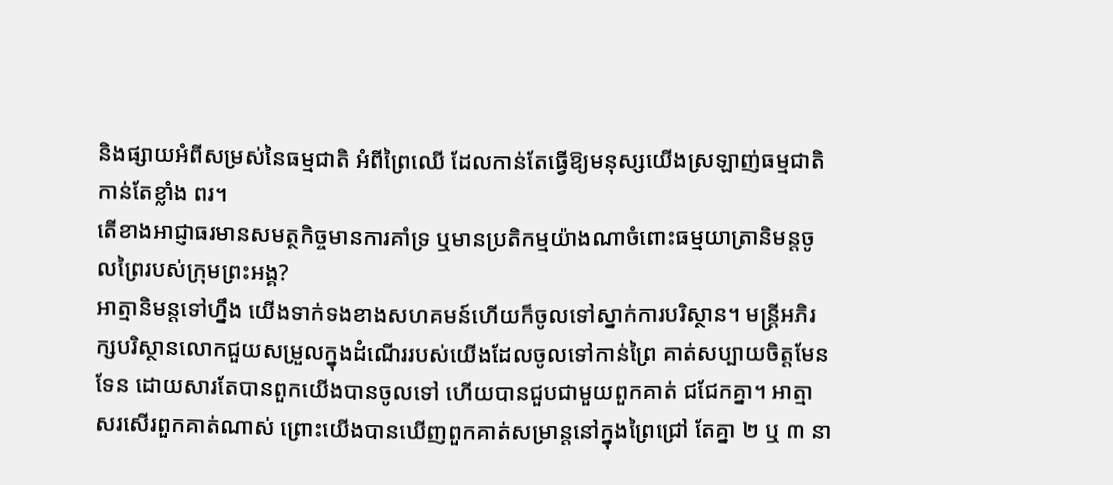និងផ្សាយអំពីសម្រស់នៃធម្មជាតិ អំពីព្រៃឈើ ដែលកាន់តែធ្វើឱ្យមនុស្សយើងស្រឡាញ់ធម្មជាតិកាន់តែខ្លាំង ពរ។
តើខាងអាជ្ញាធរមានសមត្ថកិច្ចមានការគាំទ្រ ឬមានប្រតិកម្មយ៉ាងណាចំពោះធម្មយាត្រានិមន្តចូលព្រៃរបស់ក្រុមព្រះអង្គ?
អាត្មានិមន្តទៅហ្នឹង យើងទាក់ទងខាងសហគមន៍ហើយក៏ចូលទៅស្នាក់ការបរិស្ថាន។ មន្ត្រីអភិរក្សបរិស្ថានលោកជួយសម្រួលក្នុងដំណើររបស់យើងដែលចូលទៅកាន់ព្រៃ គាត់សប្បាយចិត្តមែនទែន ដោយសារតែបានពួកយើងបានចូលទៅ ហើយបានជួបជាមួយពួកគាត់ ជជែកគ្នា។ អាត្មាសរសើរពួកគាត់ណាស់ ព្រោះយើងបានឃើញពួកគាត់សម្រាន្តនៅក្នុងព្រៃជ្រៅ តែគ្នា ២ ឬ ៣ នា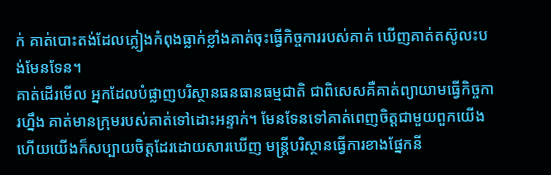ក់ គាត់បោះតង់ដែលភ្លៀងកំពុងធ្លាក់ខ្លាំងគាត់ចុះធ្វើកិច្ចការរបស់គាត់ ឃើញគាត់តស៊ូលះបង់មែនទែន។
គាត់ដើរមើល អ្នកដែលបំផ្លាញបរិស្ថានធនធានធម្មជាតិ ជាពិសេសគឺគាត់ព្យាយាមធ្វើកិច្ចការហ្នឹង គាត់មានក្រុមរបស់គាត់ទៅដោះអន្ទាក់។ មែនទែនទៅគាត់ពេញចិត្តជាមួយពួកយើងហើយយើងក៏សប្បាយចិត្តដែរដោយសារឃើញ មន្ត្រីបរិស្ថានធ្វើការខាងផ្នែកនី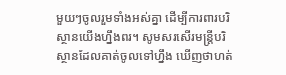មួយៗចូលរួមទាំងអស់គ្នា ដើម្បីការពារបរិស្ថានយើងហ្នឹងពរ។ សូមសរសើរមន្ត្រីបរិស្ថានដែលគាត់ចូលទៅហ្នឹង ឃើញថាហត់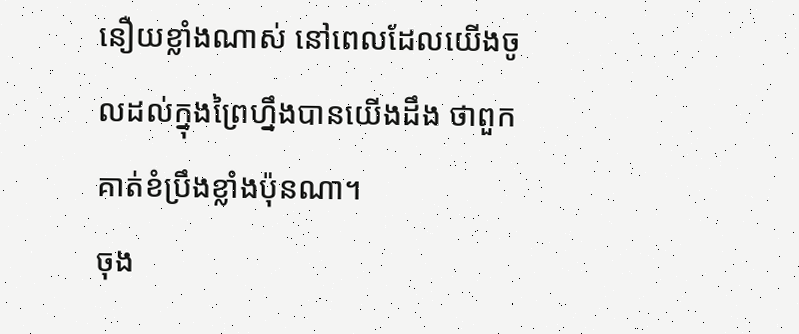នឿយខ្លាំងណាស់ នៅពេលដែលយើងចូលដល់ក្នុងព្រៃហ្នឹងបានយើងដឹង ថាពួកគាត់ខំប្រឹងខ្លាំងប៉ុនណា។
ចុង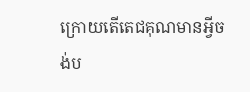ក្រោយតើតេជគុណមានអ្វីចង់ប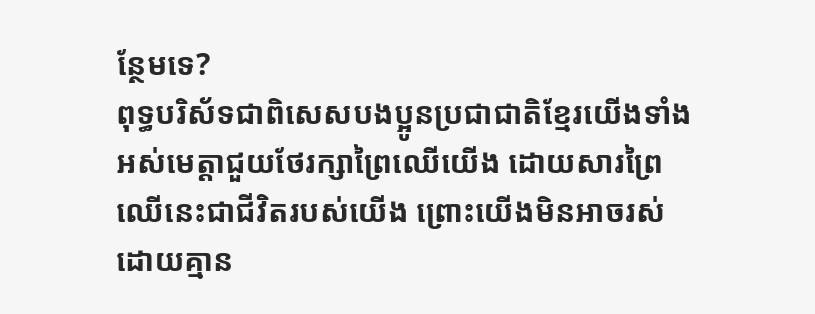ន្ថែមទេ?
ពុទ្ធបរិស័ទជាពិសេសបងប្អូនប្រជាជាតិខ្មែរយើងទាំងអស់មេត្តាជួយថែរក្សាព្រៃឈើយើង ដោយសារព្រៃឈើនេះជាជីវិតរបស់យើង ព្រោះយើងមិនអាចរស់ដោយគ្មាន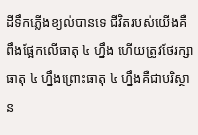ដីទឹកភ្លើងខ្យល់បានទេ ជីវិតរបស់យើងគឺពឹងផ្អែកលើធាតុ ៤ ហ្នឹង ហើយត្រូវថែរក្សាធាតុ ៤ ហ្នឹងព្រោះធាតុ ៤ ហ្នឹងគឺជាបរិស្ថាន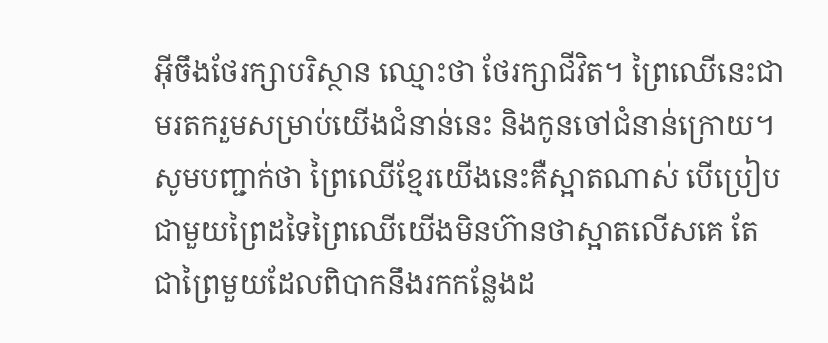អ៊ីចឹងថែរក្សាបរិស្ថាន ឈ្មោះថា ថែរក្សាជីវិត។ ព្រៃឈើនេះជាមរតករួមសម្រាប់យើងជំនាន់នេះ និងកូនចៅជំនាន់ក្រោយ។ សូមបញ្ជាក់ថា ព្រៃឈើខ្មែរយើងនេះគឺស្អាតណាស់ បើប្រៀបជាមួយព្រៃដទៃព្រៃឈើយើងមិនហ៊ានថាស្អាតលើសគេ តែជាព្រៃមួយដែលពិបាកនឹងរកកន្លែងដ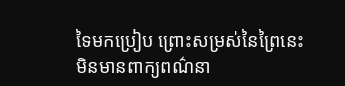ទៃមកប្រៀប ព្រោះសម្រស់នៃព្រៃនេះមិនមានពាក្យពណ៌នា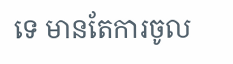ទេ មានតែការចូល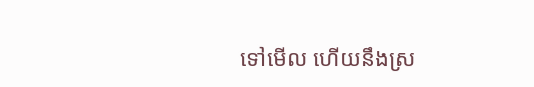ទៅមើល ហើយនឹងស្រ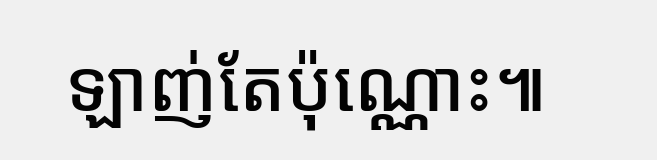ឡាញ់តែប៉ុណ្ណោះ៕